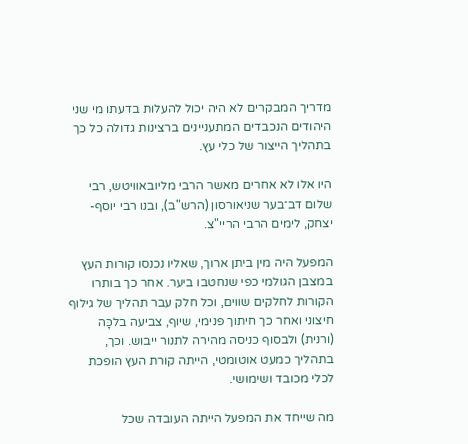מדריך המבקרים לא היה יכול להעלות בדעתו מי שני היהודים הנכבדים המתעניינים ברצינות גדולה כל כך בתהליך הייצור של כלי עץ.

היו אלו לא אחרים מאשר הרבי מליובאוויטש, רבי שלום דב־בער שניאורסון (הרש"ב), ובנו רבי יוסף-יצחק, לימים הרבי הריי"צ.

המפעל היה מין ביתן ארוך, שאליו נכנסו קורות העץ במצבן הגולמי כפי שנחטבו ביער. אחר כך בותרו הקורות לחלקים שווים, וכל חלק עבר תהליך של גילוף חיצוני ואחר כך חיתוך פנימי, שיוף, צביעה בלכָּה (ורנית) ולבסוף כניסה מהירה לתנור ייבוש. וכך, בתהליך כמעט אוטומטי, הייתה קורת העץ הופכת לכלי מכובד ושימושי.

מה שייחד את המפעל הייתה העובדה שכל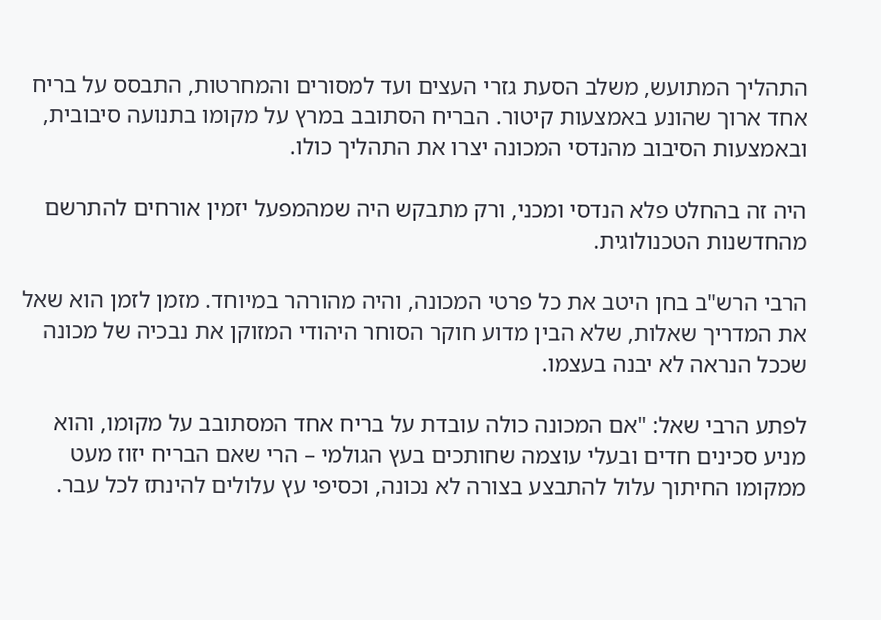התהליך המתועש, משלב הסעת גזרי העצים ועד למסורים והמחרטות, התבסס על בריח אחד ארוך שהונע באמצעות קיטור. הבריח הסתובב במרץ על מקומו בתנועה סיבובית, ובאמצעות הסיבוב מהנדסי המכונה יצרו את התהליך כולו.

היה זה בהחלט פלא הנדסי ומכני, ורק מתבקש היה שמהמפעל יזמין אורחים להתרשם מהחדשנות הטכנולוגית.

הרבי הרש"ב בחן היטב את כל פרטי המכונה, והיה מהורהר במיוחד. מזמן לזמן הוא שאל את המדריך שאלות, שלא הבין מדוע חוקר הסוחר היהודי המזוקן את נבכיה של מכונה שככל הנראה לא יבנה בעצמו.

לפתע הרבי שאל: "אם המכונה כולה עובדת על בריח אחד המסתובב על מקומו, והוא מניע סכינים חדים ובעלי עוצמה שחותכים בעץ הגולמי – הרי שאם הבריח יזוז מעט ממקומו החיתוך עלול להתבצע בצורה לא נכונה, וכסיפי עץ עלולים להינתז לכל עבר.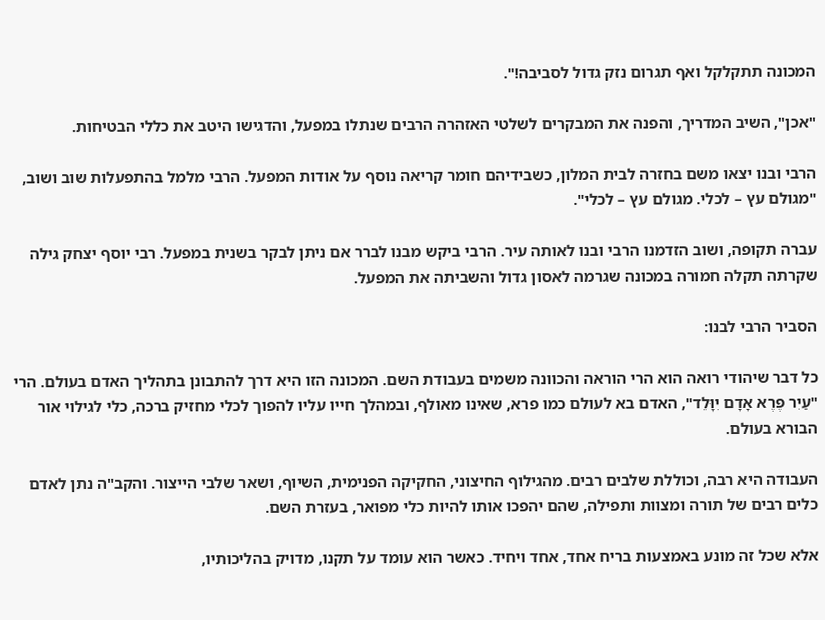המכונה תתקלקל ואף תגרום נזק גדול לסביבה!".

"אכן", השיב המדריך, והפנה את המבקרים לשלטי האזהרה הרבים שנתלו במפעל, והדגישו היטב את כללי הבטיחות.

הרבי ובנו יצאו משם בחזרה לבית המלון, כשבידיהם חומר קריאה נוסף על אודות המפעל. הרבי מלמל בהתפעלות שוב ושוב, "מגולם עץ – לכלי. מגולם עץ – לכלי".

עברה תקופה, ושוב הזדמנו הרבי ובנו לאותה עיר. הרבי ביקש מבנו לברר אם ניתן לבקר בשנית במפעל. רבי יוסף יצחק גילה שקרתה תקלה חמורה במכונה שגרמה לאסון גדול והשביתה את המפעל.

הסביר הרבי לבנו:

כל דבר שיהודי רואה הוא הרי הוראה והכוונה משמים בעבודת השם. המכונה הזו היא דרך להתבונן בתהליך האדם בעולם. הרי "עַיִר פֶּרֶא אָדָם יִוָּלֵד", האדם בא לעולם כמו פרא, שאינו מאולף, ובמהלך חייו עליו להפוך לכלי מחזיק ברכה, כלי לגילוי אור הבורא בעולם.

העבודה היא רבה, וכוללת שלבים רבים. מהגילוף החיצוני, החקיקה הפנימית, השיוף, ושאר שלבי הייצור. והקב"ה נתן לאדם כלים רבים של תורה ומצוות ותפילה, שהם יהפכו אותו להיות כלי מפואר, בעזרת השם.

אלא שכל זה מונע באמצעות בריח אחד, אחד ויחיד. כאשר הוא עומד על תקנו, מדויק בהליכותיו,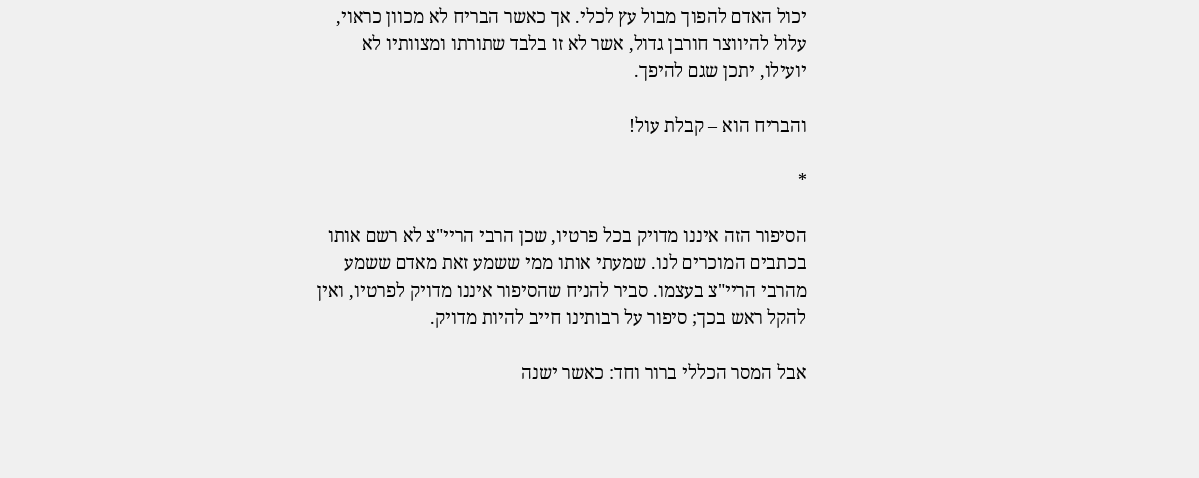יכול האדם להפוך מבול עץ לכלי. אך כאשר הבריח לא מכוון כראוי, עלול להיווצר חורבן גדול, אשר לא זו בלבד שתורתו ומצוותיו לא יועילו, יתכן שגם להיפך.

והבריח הוא – קבלת עול!

*

הסיפור הזה איננו מדויק בכל פרטיו, שכן הרבי הריי"צ לא רשם אותו בכתבים המוכרים לנו. שמעתי אותו ממי ששמע זאת מאדם ששמע מהרבי הריי"צ בעצמו. סביר להניח שהסיפור איננו מדויק לפרטיו, ואין להקל ראש בכך; סיפור על רבותינו חייב להיות מדויק.

אבל המסר הכללי ברור וחד: כאשר ישנה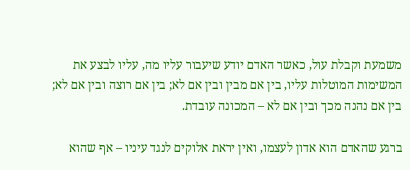משמעת וקבלת עול, כאשר האדם יודע שיעבור עליו מה, עליו לבצע את המשימות המוטלות עליו, בין אם מבין ובין אם לא; בין אם רוצה ובין אם לא; בין אם נהנה מכך ובין אם לא – המכונה עובדת.

ברגע שהאדם הוא אדון לעצמו, ואין יראת אלוקים לנגד עיניו – אף שהוא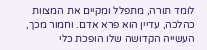לומד תורה, מתפלל ומקיים את המצוות כהלכה, עדיין הוא פרא אדם. וחמור מכך, העשייה הקדושה שלו הופכת כלי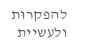להפקרוּת ולעשיית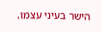הישר בעיני עצמו.